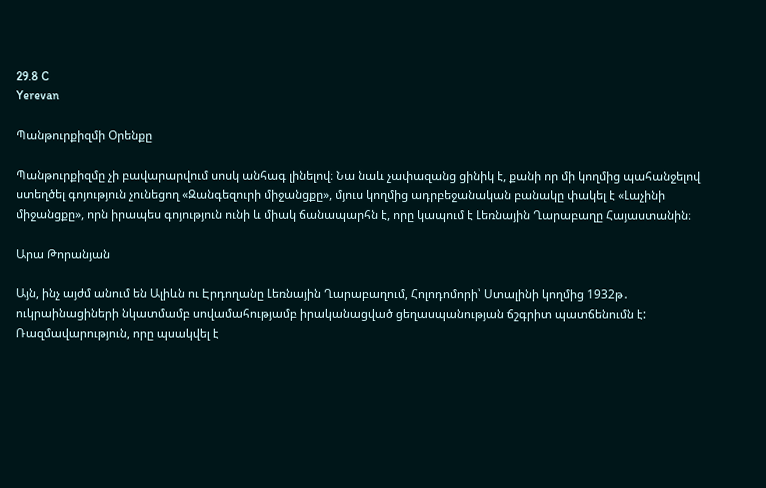29.8 C
Yerevan

Պանթուրքիզմի Օրենքը

Պանթուրքիզմը չի բավարարվում սոսկ անհագ լինելով։ Նա նաև չափազանց ցինիկ է, քանի որ մի կողմից պահանջելով ստեղծել գոյություն չունեցող «Զանգեզուրի միջանցքը», մյուս կողմից ադրբեջանական բանակը փակել է «Լաչինի միջանցքը», որն իրապես գոյություն ունի և միակ ճանապարհն է, որը կապում է Լեռնային Ղարաբաղը Հայաստանին։

Արա Թորանյան

Այն, ինչ այժմ անում են Ալիևն ու Էրդողանը Լեռնային Ղարաբաղում, Հոլոդոմորի՝ Ստալինի կողմից 1932թ․ ուկրաինացիների նկատմամբ սովամահությամբ իրականացված ցեղասպանության ճշգրիտ պատճենումն է: Ռազմավարություն, որը պսակվել է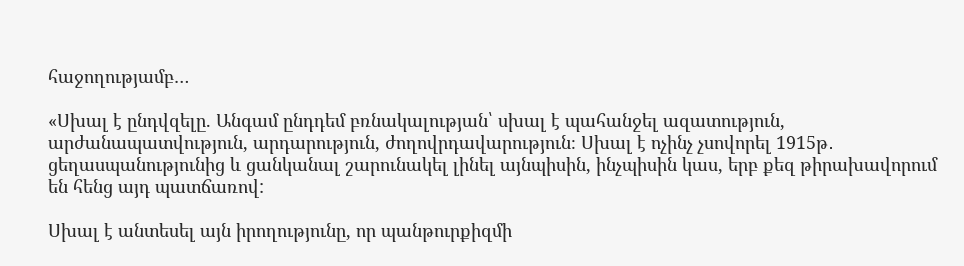հաջողությամբ…

«Սխալ է ընդվզելը. Անգամ ընդդեմ բռնակալության՝ սխալ է պահանջել ազատություն, արժանապատվություն, արդարություն, ժողովրդավարություն։ Սխալ է ոչինչ չսովորել 1915թ․ ցեղասպանությունից և ցանկանալ շարունակել լինել այնպիսին, ինչպիսին կաս, երբ քեզ թիրախավորում են հենց այդ պատճառով:

Սխալ է անտեսել այն իրողությունը, որ պանթուրքիզմի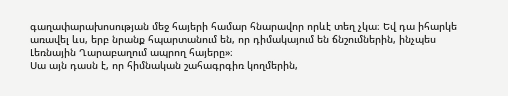գաղափարախոսության մեջ հայերի համար հնարավոր որևէ տեղ չկա։ Եվ դա իհարկե առավել ևս, երբ նրանք հպարտանում են, որ դիմակայում են ճնշումներին, ինչպես Լեռնային Ղարաբաղում ապրող հայերը»։
Սա այն դասն է, որ հիմնական շահագրգիռ կողմերին,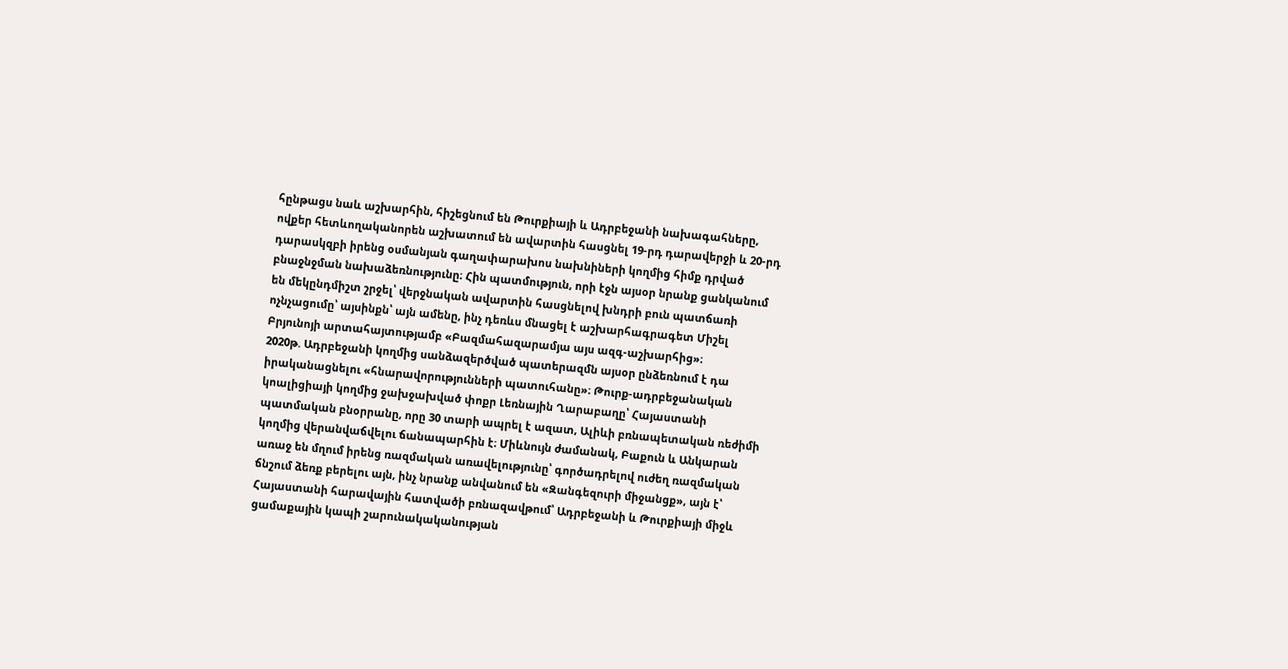հընթացս նաև աշխարհին, հիշեցնում են Թուրքիայի և Ադրբեջանի նախագահները, ովքեր հետևողականորեն աշխատում են ավարտին հասցնել 19-րդ դարավերջի և 20-րդ դարասկզբի իրենց օսմանյան գաղափարախոս նախնիների կողմից հիմք դրված բնաջնջման նախաձեռնությունը։ Հին պատմություն, որի էջն այսօր նրանք ցանկանում են մեկընդմիշտ շրջել՝ վերջնական ավարտին հասցնելով խնդրի բուն պատճառի ոչնչացումը՝ այսինքն՝ այն ամենը, ինչ դեռևս մնացել է աշխարհագրագետ Միշել Բրյունոյի արտահայտությամբ «Բազմահազարամյա այս ազգ-աշխարհից»։
2020թ. Ադրբեջանի կողմից սանձազերծված պատերազմն այսօր ընձեռնում է դա իրականացնելու «հնարավորությունների պատուհանը»։ Թուրք-ադրբեջանական կոալիցիայի կողմից ջախջախված փոքր Լեռնային Ղարաբաղը՝ Հայաստանի պատմական բնօրրանը, որը 30 տարի ապրել է ազատ, Ալիևի բռնապետական ռեժիմի կողմից վերանվաճվելու ճանապարհին է։ Միևնույն ժամանակ, Բաքուն և Անկարան առաջ են մղում իրենց ռազմական առավելությունը՝ գործադրելով ուժեղ ռազմական ճնշում ձեռք բերելու այն, ինչ նրանք անվանում են «Զանգեզուրի միջանցք», այն է՝ Հայաստանի հարավային հատվածի բռնազավթում՝ Ադրբեջանի և Թուրքիայի միջև ցամաքային կապի շարունակականության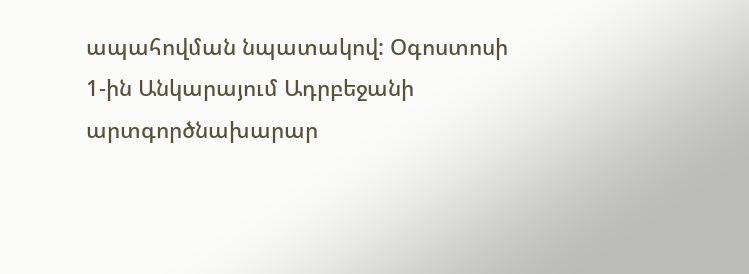ապահովման նպատակով: Օգոստոսի 1‑ին Անկարայում Ադրբեջանի արտգործնախարար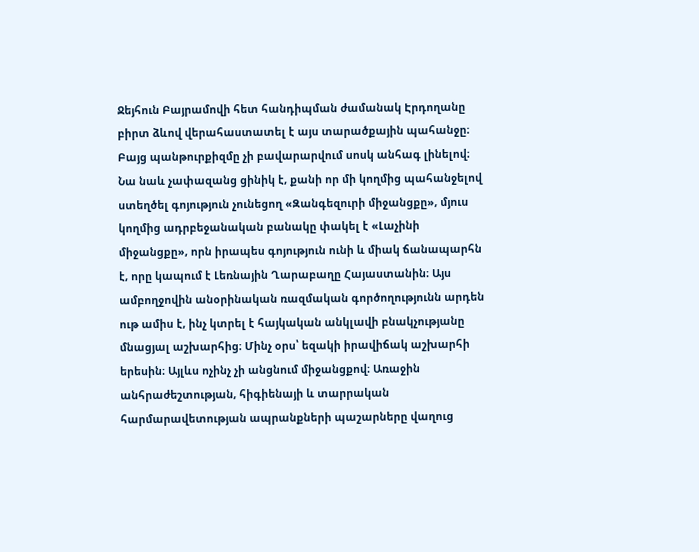Ջեյհուն Բայրամովի հետ հանդիպման ժամանակ Էրդողանը բիրտ ձևով վերահաստատել է այս տարածքային պահանջը։
Բայց պանթուրքիզմը չի բավարարվում սոսկ անհագ լինելով։ Նա նաև չափազանց ցինիկ է, քանի որ մի կողմից պահանջելով ստեղծել գոյություն չունեցող «Զանգեզուրի միջանցքը», մյուս կողմից ադրբեջանական բանակը փակել է «Լաչինի միջանցքը», որն իրապես գոյություն ունի և միակ ճանապարհն է, որը կապում է Լեռնային Ղարաբաղը Հայաստանին։ Այս ամբողջովին անօրինական ռազմական գործողությունն արդեն ութ ամիս է, ինչ կտրել է հայկական անկլավի բնակչությանը մնացյալ աշխարհից։ Մինչ օրս՝ եզակի իրավիճակ աշխարհի երեսին։ Այլևս ոչինչ չի անցնում միջանցքով։ Առաջին անհրաժեշտության, հիգիենայի և տարրական հարմարավետության ապրանքների պաշարները վաղուց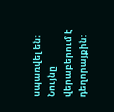սպառվել են։ Նույնը վերաբերում է դեղորայքին: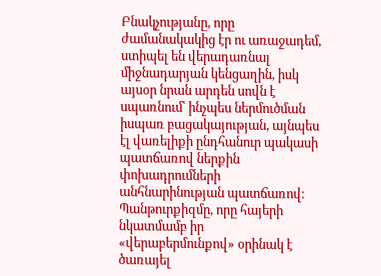Բնակչությանը, որը ժամանակակից էր ու առաջադեմ, ստիպել են վերադառնալ միջնադարյան կենցաղին, իսկ այսօր նրան արդեն սովն է սպառնում՝ ինչպես ներմուծման իսպառ բացակայության, այնպես էլ վառելիքի ընդհանուր պակասի պատճառով ներքին փոխադրումների անհնարինության պատճառով։
Պանթուրքիզմը, որը հայերի նկատմամբ իր «վերաբերմունքով» օրինակ է ծառայել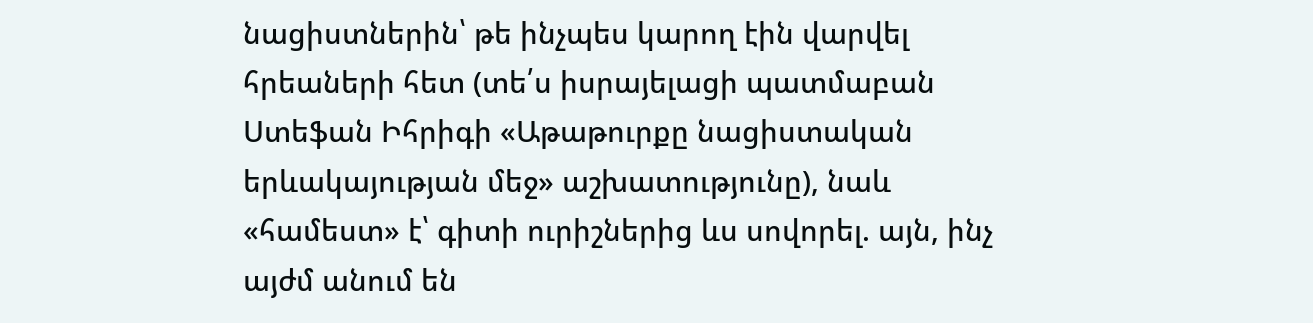նացիստներին՝ թե ինչպես կարող էին վարվել հրեաների հետ (տե՛ս իսրայելացի պատմաբան Ստեֆան Իհրիգի «Աթաթուրքը նացիստական երևակայության մեջ» աշխատությունը), նաև «համեստ» է՝ գիտի ուրիշներից ևս սովորել. այն, ինչ այժմ անում են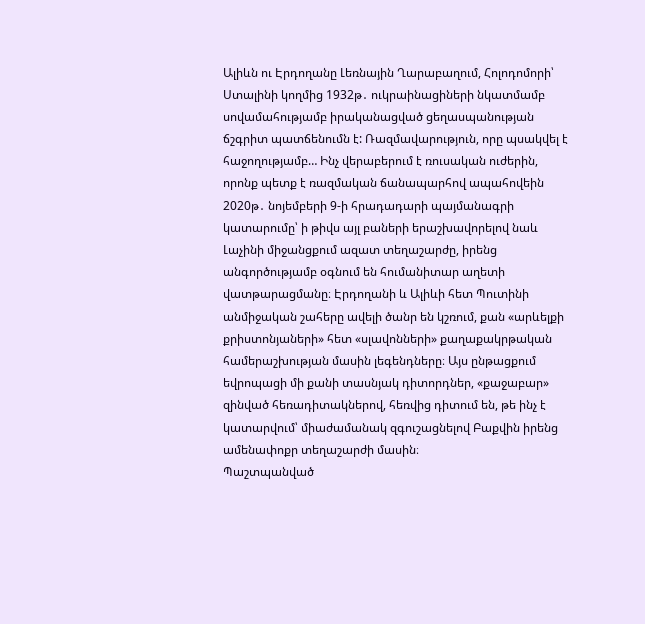Ալիևն ու Էրդողանը Լեռնային Ղարաբաղում, Հոլոդոմորի՝ Ստալինի կողմից 1932թ․ ուկրաինացիների նկատմամբ սովամահությամբ իրականացված ցեղասպանության ճշգրիտ պատճենումն է: Ռազմավարություն, որը պսակվել է հաջողությամբ… Ինչ վերաբերում է ռուսական ուժերին, որոնք պետք է ռազմական ճանապարհով ապահովեին 2020թ․ նոյեմբերի 9‑ի հրադադարի պայմանագրի կատարումը՝ ի թիվս այլ բաների երաշխավորելով նաև Լաչինի միջանցքում ազատ տեղաշարժը, իրենց անգործությամբ օգնում են հումանիտար աղետի վատթարացմանը։ Էրդողանի և Ալիևի հետ Պուտինի անմիջական շահերը ավելի ծանր են կշռում, քան «արևելքի քրիստոնյաների» հետ «սլավոնների» քաղաքակրթական համերաշխության մասին լեգենդները։ Այս ընթացքում եվրոպացի մի քանի տասնյակ դիտորդներ, «քաջաբար» զինված հեռադիտակներով, հեռվից դիտում են, թե ինչ է կատարվում՝ միաժամանակ զգուշացնելով Բաքվին իրենց ամենափոքր տեղաշարժի մասին։
Պաշտպանված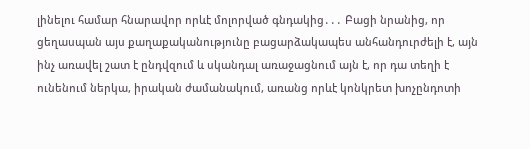լինելու համար հնարավոր որևէ մոլորված գնդակից․․․ Բացի նրանից, որ ցեղասպան այս քաղաքականությունը բացարձակապես անհանդուրժելի է, այն ինչ առավել շատ է ընդվզում և սկանդալ առաջացնում այն է, որ դա տեղի է ունենում ներկա, իրական ժամանակում, առանց որևէ կոնկրետ խոչընդոտի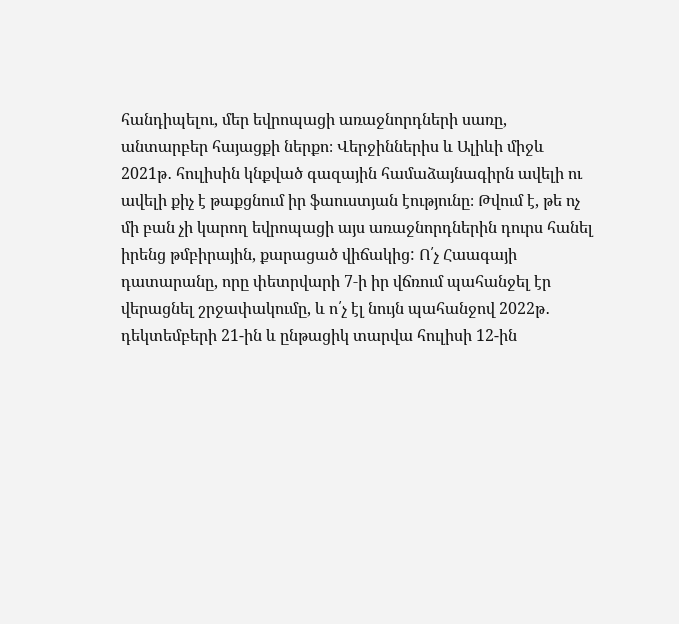հանդիպելու, մեր եվրոպացի առաջնորդների սառը, անտարբեր հայացքի ներքո։ Վերջիններիս և Ալիևի միջև 2021թ․ հուլիսին կնքված գազային համաձայնագիրն ավելի ու ավելի քիչ է թաքցնում իր ֆաուստյան էությունը։ Թվում է, թե ոչ մի բան չի կարող եվրոպացի այս առաջնորդներին դուրս հանել իրենց թմբիրային, քարացած վիճակից: Ո՛չ Հաագայի դատարանը, որը փետրվարի 7‑ի իր վճռում պահանջել էր վերացնել շրջափակումը, և ո՛չ էլ նույն պահանջով 2022թ․ դեկտեմբերի 21-ին և ընթացիկ տարվա հուլիսի 12-ին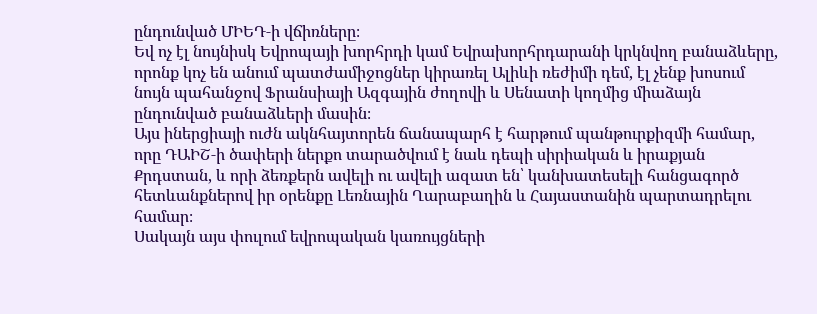ընդունված ՄԻԵԴ‑ի վճիռները։
Եվ ոչ էլ նույնիսկ Եվրոպայի խորհրդի կամ Եվրախորհրդարանի կրկնվող բանաձևերը, որոնք կոչ են անում պատժամիջոցներ կիրառել Ալիևի ռեժիմի դեմ, էլ չենք խոսում նույն պահանջով Ֆրանսիայի Ազգային ժողովի և Սենատի կողմից միաձայն ընդունված բանաձևերի մասին։
Այս իներցիայի ուժն ակնհայտորեն ճանապարհ է հարթում պանթուրքիզմի համար, որը ԴԱԻՇ‑ի ծափերի ներքո տարածվում է նաև դեպի սիրիական և իրաքյան Քրդստան, և որի ձեռքերն ավելի ու ավելի ազատ են՝ կանխատեսելի հանցագործ հետևանքներով իր օրենքը Լեռնային Ղարաբաղին և Հայաստանին պարտադրելու համար։
Սակայն այս փուլում եվրոպական կառույցների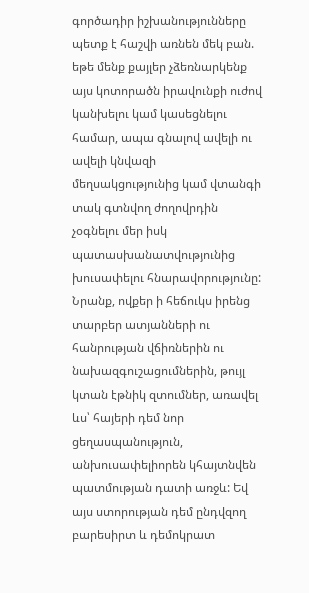գործադիր իշխանությունները պետք է հաշվի առնեն մեկ բան. եթե մենք քայլեր չձեռնարկենք այս կոտորածն իրավունքի ուժով կանխելու կամ կասեցնելու համար, ապա գնալով ավելի ու ավելի կնվազի մեղսակցությունից կամ վտանգի տակ գտնվող ժողովրդին չօգնելու մեր իսկ պատասխանատվությունից խուսափելու հնարավորությունը: Նրանք, ովքեր ի հեճուկս իրենց տարբեր ատյանների ու հանրության վճիռներին ու նախազգուշացումներին, թույլ կտան էթնիկ զտումներ, առավել ևս՝ հայերի դեմ նոր ցեղասպանություն, անխուսափելիորեն կհայտնվեն պատմության դատի առջև: Եվ այս ստորության դեմ ընդվզող բարեսիրտ և դեմոկրատ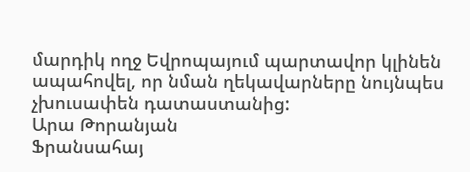մարդիկ ողջ Եվրոպայում պարտավոր կլինեն ապահովել, որ նման ղեկավարները նույնպես չխուսափեն դատաստանից:
Արա Թորանյան
Ֆրանսահայ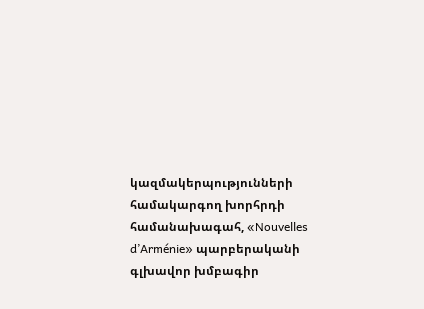կազմակերպությունների համակարգող խորհրդի համանախագահ, «Nouvelles d’Arménie» պարբերականի գլխավոր խմբագիր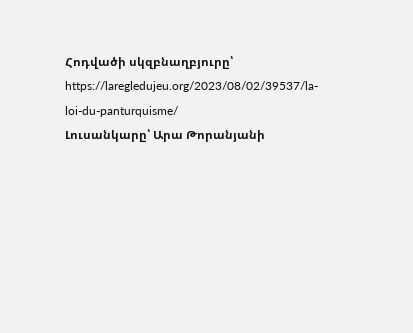Հոդվածի սկզբնաղբյուրը՝ https://laregledujeu.org/2023/08/02/39537/la-loi-du-panturquisme/
Լուսանկարը՝ Արա Թորանյանի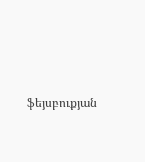ֆեյսբուքյան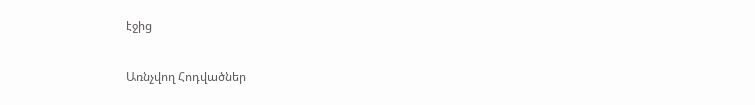էջից

Առնչվող Հոդվածներ